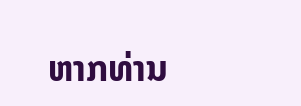ຫາກທ່ານ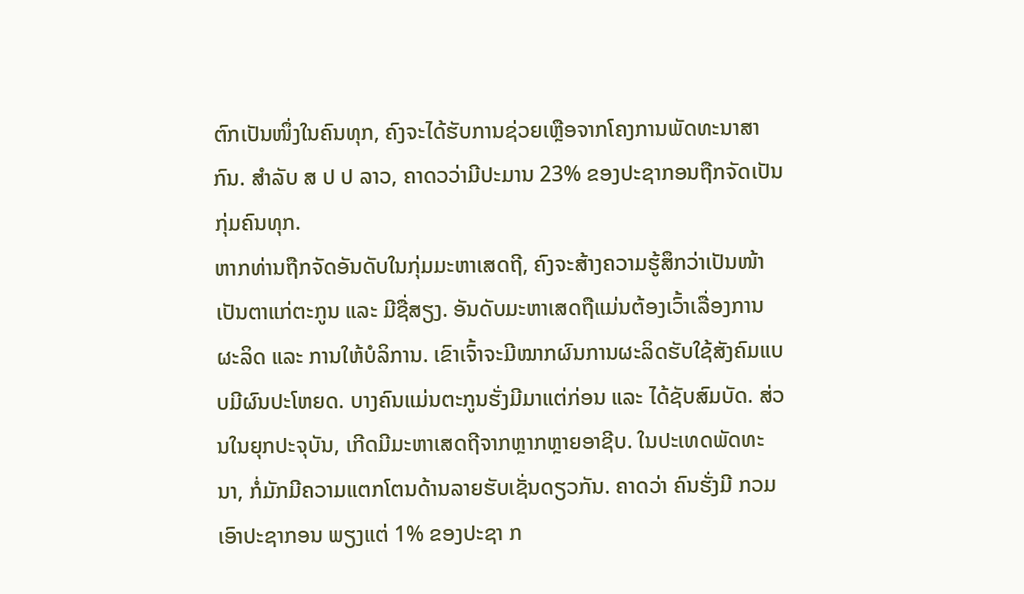ຕົກເປັນໜຶ່ງໃນຄົນທຸກ, ຄົງຈະໄດ້ຮັບການຊ່ວຍເຫຼືອຈາກໂຄງການພັດທະນາສາກົນ. ສຳລັບ ສ ປ ປ ລາວ, ຄາດວວ່າມີປະມານ 23% ຂອງປະຊາກອນຖືກຈັດເປັນກຸ່ມຄົນທຸກ.
ຫາກທ່ານຖືກຈັດອັນດັບໃນກຸ່ມມະຫາເສດຖີ, ຄົງຈະສ້າງຄວາມຮູ້ສຶກວ່າເປັນໜ້າເປັນຕາແກ່ຕະກູນ ແລະ ມີຊື່ສຽງ. ອັນດັບມະຫາເສດຖືແມ່ນຕ້ອງເວົ້າເລື່ອງການຜະລິດ ແລະ ການໃຫ້ບໍລິການ. ເຂົາເຈົ້າຈະມີໝາກຜົນການຜະລິດຮັບໃຊ້ສັງຄົມແບບມີຜົນປະໂຫຍດ. ບາງຄົນແມ່ນຕະກູນຮັ່ງມີມາແຕ່ກ່ອນ ແລະ ໄດ້ຊັບສົມບັດ. ສ່ວນໃນຍຸກປະຈຸບັນ, ເກີດມີມະຫາເສດຖີຈາກຫຼາກຫຼາຍອາຊີບ. ໃນປະເທດພັດທະນາ, ກໍ່ມັກມີຄວາມແຕກໂຕນດ້ານລາຍຮັບເຊັ່ນດຽວກັນ. ຄາດວ່າ ຄົນຮັ່ງມີ ກວມເອົາປະຊາກອນ ພຽງແຕ່ 1% ຂອງປະຊາ ກ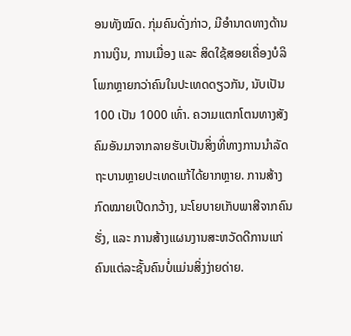ອນທັງໝົດ. ກຸ່ມຄົນດັ່ງກ່າວ, ມີອຳນາດທາງດ້ານການເງິນ, ການເມື່ອງ ແລະ ສິດໃຊ້ສອຍເຄື່ອງບໍລິໂພກຫຼາຍກວ່າຄົນໃນປະເທດດຽວກັນ, ນັບເປັນ 100 ເປັນ 1000 ເທົ່າ. ຄວາມແຕກໂຕນທາງສັງຄົມອັນມາຈາກລາຍຮັບເປັນສິ່ງທີ່ທາງການນຳລັດຖະບານຫຼາຍປະເທດແກ້ໄດ້ຍາກຫຼາຍ. ການສ້າງກົດໝາຍເປີດກວ້າງ, ນະໂຍບາຍເກັບພາສີຈາກຄົນຮັ່ງ, ແລະ ການສ້າງແຜນງານສະຫວັດດີການແກ່ຄົນແຕ່ລະຊັ້ນຄົນບໍ່ແມ່ນສິ່ງງ່າຍດ່າຍ.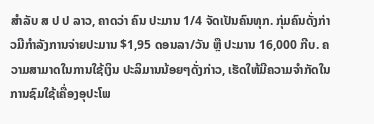ສຳລັບ ສ ປ ປ ລາວ, ຄາດວ່າ ຄົນ ປະມານ 1/4 ຈັດເປັນຄົນທຸກ. ກຸ່ມຄົນດັ່ງກ່າວມີກຳລັງການຈ່າຍປະມານ $1,95 ດອນລາ/ວັນ ຫຼື ປະມານ 16,000 ກີບ. ຄວາມສາມາດໃນການໃຊ້ເງິນ ປະລິມານນ້ອຍໆດັ່ງກ່າວ, ເຮັດໃຫ້ມີຄວາມຈຳກັດໃນການຊົມໃຊ້ເຄື່ອງອຸປະໂພ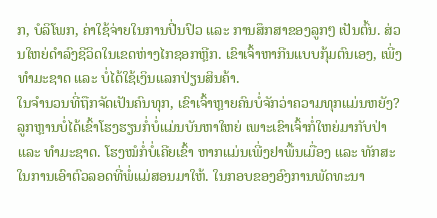ກ, ບໍລິໂພກ, ຄ່າໃຊ້ຈ່າຍໃນການປີ່ນປົວ ແລະ ການສຶກສາຂອງລູກໆ ເປັນຕົ້ນ. ສ່ວນໃຫຍ່ດຳລົງຊີວິດໃນເຂດຫ່າງໄກຊອກຫຼີກ. ເຂົາເຈົ້າຫາກີນແບບກຸ້ມຕົນເອງ, ເພີ່ງທຳມະຊາດ ແລະ ບໍ່ໄດ້ໃຊ້ເງິນແລກປ່ຽນສິນຄ້າ.
ໃນຈຳນວນທີ່ຖືກຈັດເປັນຄົນທຸກ, ເຂົາເຈົ້າຫຼາຍຄົນບໍ່ຈັກວ່າຄວາມທຸກແມ່ນຫຍັງ? ລູກຫຼານບໍ່ໄດ້ເຂົ້າໂຮງຮຽນກໍ່ບໍ່ແມ່ນບັນຫາໃຫຍ່ ເພາະເຂົາເຈົ້າກໍ່ໃຫຍ່ມາກັບປ່າ ແລະ ທຳມະຊາດ. ໂຮງໝໍກໍ່ບໍ່ເຄີຍເຂົ້າ ຫາກແມ່ນເພີ່ງຢາພື້ນເມື່ອງ ແລະ ທັກສະໃນການເອົາຕົວລອດທີ່ພໍ່ແມ່ສອນມາໃຫ້. ໃນກອບຂອງອົງການພັດທະນາ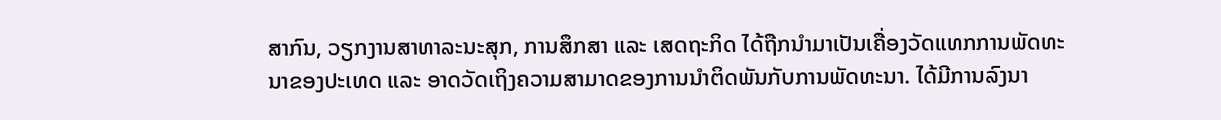ສາກົນ, ວຽກງານສາທາລະນະສຸກ, ການສຶກສາ ແລະ ເສດຖະກິດ ໄດ້ຖືກນຳມາເປັນເຄື່ອງວັດແທກການພັດທະນາຂອງປະເທດ ແລະ ອາດວັດເຖິງຄວາມສາມາດຂອງການນຳຕິດພັນກັບການພັດທະນາ. ໄດ້ມີການລົງນາ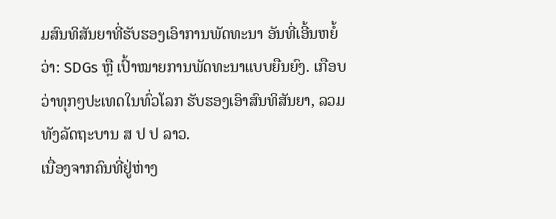ມສົນທິສັນຍາທີ່ຮັບຮອງເອົາການພັດທະນາ ອັນທີ່ເອີ້ນຫຍໍ້ວ່າ: SDGs ຫຼື ເປົ້າໝາຍການພັດທະນາແບບຍືນຍົງ. ເກືອບວ່າທຸກໆປະເທດໃນທົ່ວໂລກ ຮັບຮອງເອົາສົນທິສັນຍາ, ລວມທັງລັດຖະບານ ສ ປ ປ ລາວ.
ເນື່ອງຈາກຄົນທີ່ຢູ່ຫ່າງ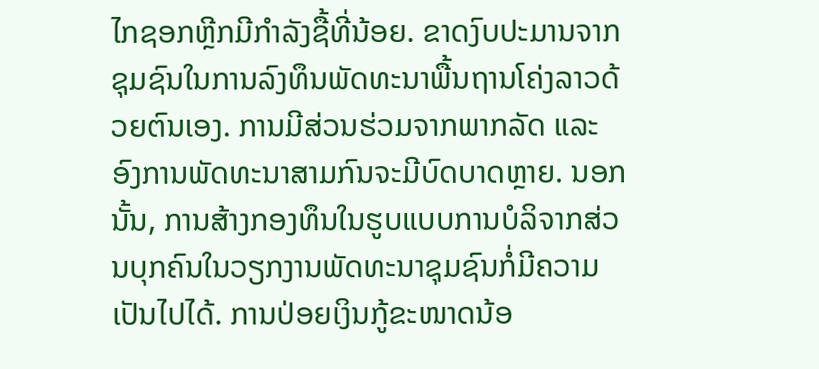ໄກຊອກຫຼີກມີກຳລັງຊື້ທີ່ນ້ອຍ. ຂາດງົບປະມານຈາກຊຸມຊົນໃນການລົງທຶນພັດທະນາພື້ນຖານໂຄ່ງລາວດ້ວຍຕົນເອງ. ການມີສ່ວນຮ່ວມຈາກພາກລັດ ແລະ ອົງການພັດທະນາສາມກົນຈະມີບົດບາດຫຼາຍ. ນອກນັ້ນ, ການສ້າງກອງທຶນໃນຮູບແບບການບໍລິຈາກສ່ວນບຸກຄົນໃນວຽກງານພັດທະນາຊຸມຊົນກໍ່ມີຄວາມເປັນໄປໄດ້. ການປ່ອຍເງິນກູ້ຂະໜາດນ້ອ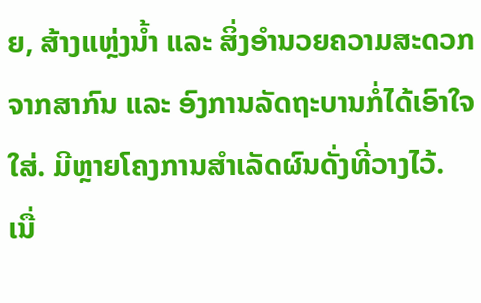ຍ, ສ້າງແຫຼ່ງນໍ້າ ແລະ ສິ່ງອຳນວຍຄວາມສະດວກຈາກສາກົນ ແລະ ອົງການລັດຖະບານກໍ່ໄດ້ເອົາໃຈໃສ່. ມີຫຼາຍໂຄງການສຳເລັດຜົນດັ່ງທີ່ວາງໄວ້.
ເນື່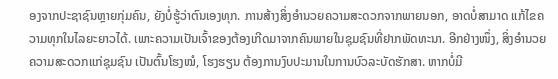ອງຈາກປະຊາຊົນຫຼາຍກຸ່ມຄົນ, ຍັງບໍ່ຮູ້ວ່າຕົນເອງທຸກ. ການສ້າງສິ່ງອຳນວຍຄວາມສະດວກຈາກພາຍນອກ, ອາດບໍ່ສາມາດ ແກ້ໄຂຄວາມທຸກໃນໄລຍະຍາວໄດ້. ເພາະຄວາມເປັນເຈົ້າຂອງຕ້ອງເກີດມາຈາກຄົນພາຍໃນຊຸມຊົນທີ່ຢາກພັດທະນາ. ອີກຢ່າງໜຶ່ງ, ສິ່ງອຳນວຍຄວາມສະດວກແກ່ຊຸມຊົນ ເປັນຕົ້ນໂຮງໝໍ, ໂຮງຮຽນ ຕ້ອງການງົບປະມານໃນການບົວລະບັດຮັກສາ. ຫາກບໍ່ມີ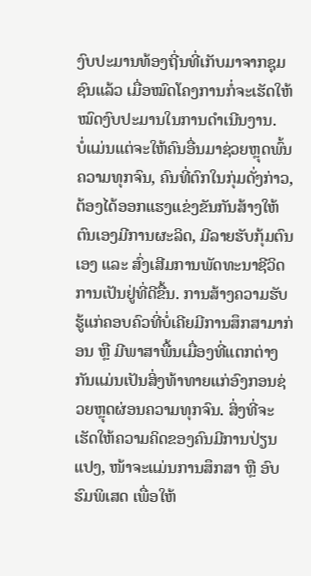ງົບປະມານທ້ອງຖີ່ນທີ່ເກັບມາຈາກຊຸມຊົນແລ້ວ ເມື່ອໝົດໂຄງການກໍ່ຈະເຮັດໃຫ້ໝົດງົບປະມານໃນການດຳເນີນງານ.
ບໍ່ແມ່ນແຕ່ຈະໃຫ້ຄົນອື່ນມາຊ່ວຍຫຼຸດພົ້ນຄວາມທຸກຈົນ, ຄົນທີ່ຕົກໃນກຸ່ມດັ່ງກ່າວ, ຕ້ອງໄດ້ອອກແຮງແຂ່ງຂັນກັນສ້າງໃຫ້ຕົນເອງມີການຜະລິດ, ມີລາຍຮັບກຸ້ມຕົນເອງ ແລະ ສົ່ງເສີມການພັດທະນາຊີວິດການເປັນຢູ່ທີ່ດີຂື້ນ. ການສ້າງຄວາມຮັບຮູ້ແກ່ຄອບຄົວທີ່ບໍ່ເຄີຍມີການສຶກສາມາກ່ອນ ຫຼື ມີພາສາພື້ນເມື່ອງທີ່ແຕກຕ່າງກັນແມ່ນເປັນສິ່ງທ້າທາຍແກ່ອົງກອນຊ່ວຍຫຼຸດຜ່ອນຄວາມທຸກຈົນ. ສິ່ງທີ່ຈະເຮັດໃຫ້ຄວາມຄິດຂອງຄົນມີການປ່ຽນແປງ, ໜ້າຈະແມ່ນການສຶກສາ ຫຼື ອົບຮົມພິເສດ ເພື່ອໃຫ້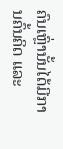ຄົນເຫຼົ່ານັ້ນໄດ້ມີການຄົ້ນຄິດ ແລະ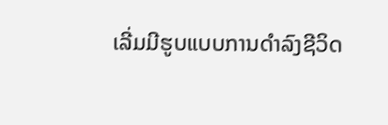ເລີ່ມມີຮູບແບບການດຳລົງຊີວິດ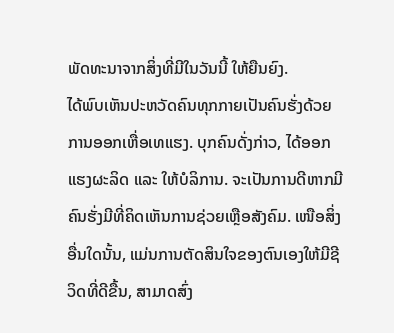ພັດທະນາຈາກສິ່ງທີ່ມີໃນວັນນີ້ ໃຫ້ຍືນຍົງ.
ໄດ້ພົບເຫັນປະຫວັດຄົນທຸກກາຍເປັນຄົນຮັ່ງດ້ວຍການອອກເຫື່ອເທແຮງ. ບຸກຄົນດັ່ງກ່າວ, ໄດ້ອອກແຮງຜະລິດ ແລະ ໃຫ້ບໍລິການ. ຈະເປັນການດີຫາກມີຄົນຮັ່ງມີທີ່ຄິດເຫັນການຊ່ວຍເຫຼືອສັງຄົມ. ເໜືອສິ່ງອື່ນໃດນັ້ນ, ແມ່ນການຕັດສິນໃຈຂອງຕົນເອງໃຫ້ມີຊີວິດທີ່ດີຂື້ນ, ສາມາດສົ່ງ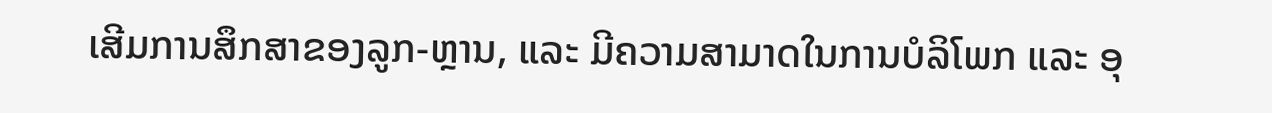ເສີມການສຶກສາຂອງລູກ-ຫຼານ, ແລະ ມີຄວາມສາມາດໃນການບໍລິໂພກ ແລະ ອຸ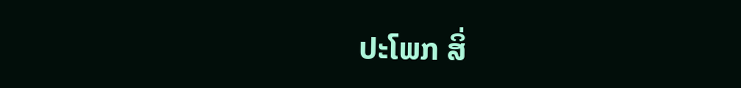ປະໂພກ ສິ່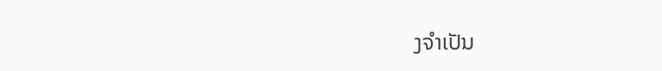ງຈຳເປັນ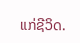ແກ່ຊີວິດ.